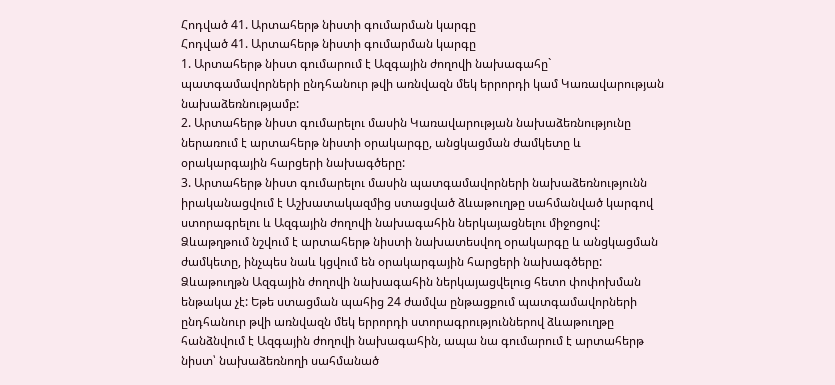Հոդված 41. Արտահերթ նիստի գումարման կարգը
Հոդված 41. Արտահերթ նիստի գումարման կարգը
1. Արտահերթ նիստ գումարում է Ազգային ժողովի նախագահը` պատգամավորների ընդհանուր թվի առնվազն մեկ երրորդի կամ Կառավարության նախաձեռնությամբ:
2. Արտահերթ նիստ գումարելու մասին Կառավարության նախաձեռնությունը ներառում է արտահերթ նիստի օրակարգը, անցկացման ժամկետը և օրակարգային հարցերի նախագծերը:
3. Արտահերթ նիստ գումարելու մասին պատգամավորների նախաձեռնությունն իրականացվում է Աշխատակազմից ստացված ձևաթուղթը սահմանված կարգով ստորագրելու և Ազգային ժողովի նախագահին ներկայացնելու միջոցով: Ձևաթղթում նշվում է արտահերթ նիստի նախատեսվող օրակարգը և անցկացման ժամկետը, ինչպես նաև կցվում են օրակարգային հարցերի նախագծերը: Ձևաթուղթն Ազգային ժողովի նախագահին ներկայացվելուց հետո փոփոխման ենթակա չէ: Եթե ստացման պահից 24 ժամվա ընթացքում պատգամավորների ընդհանուր թվի առնվազն մեկ երրորդի ստորագրություններով ձևաթուղթը հանձնվում է Ազգային ժողովի նախագահին, ապա նա գումարում է արտահերթ նիստ՝ նախաձեռնողի սահմանած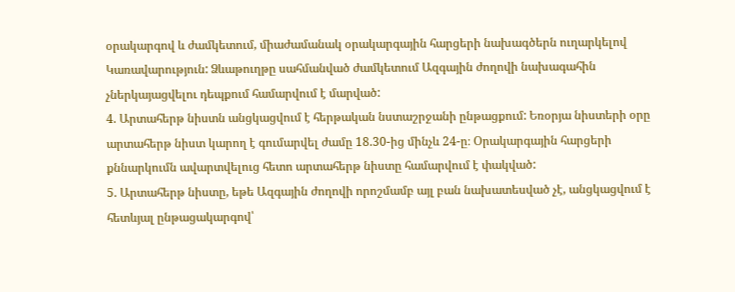օրակարգով և ժամկետում, միաժամանակ օրակարգային հարցերի նախագծերն ուղարկելով Կառավարություն: Ձևաթուղթը սահմանված ժամկետում Ազգային ժողովի նախագահին չներկայացվելու դեպքում համարվում է մարված:
4. Արտահերթ նիստն անցկացվում է հերթական նստաշրջանի ընթացքում: Եռօրյա նիստերի օրը արտահերթ նիստ կարող է գումարվել ժամը 18.30-ից մինչև 24-ը։ Օրակարգային հարցերի քննարկումն ավարտվելուց հետո արտահերթ նիստը համարվում է փակված:
5. Արտահերթ նիստը, եթե Ազգային ժողովի որոշմամբ այլ բան նախատեսված չէ, անցկացվում է հետևյալ ընթացակարգով՝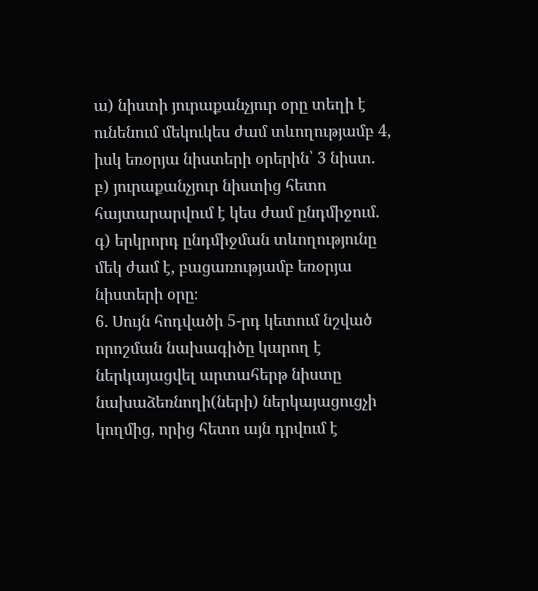ա) նիստի յուրաքանչյուր օրը տեղի է ունենում մեկուկես ժամ տևողությամբ 4, իսկ եռօրյա նիստերի օրերին՝ 3 նիստ.
բ) յուրաքանչյուր նիստից հետո հայտարարվում է կես ժամ ընդմիջում.
գ) երկրորդ ընդմիջման տևողությունը մեկ ժամ է, բացառությամբ եռօրյա նիստերի օրը։
6. Սույն հոդվածի 5-րդ կետում նշված որոշման նախագիծը կարող է ներկայացվել արտահերթ նիստը նախաձեռնողի(ների) ներկայացուցչի կողմից, որից հետո այն դրվում է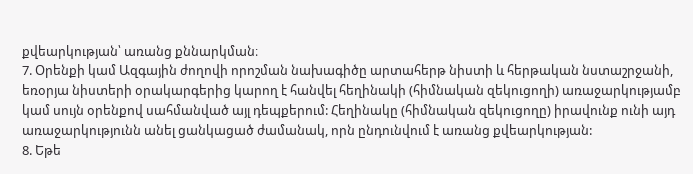քվեարկության՝ առանց քննարկման։
7. Օրենքի կամ Ազգային ժողովի որոշման նախագիծը արտահերթ նիստի և հերթական նստաշրջանի, եռօրյա նիստերի օրակարգերից կարող է հանվել հեղինակի (հիմնական զեկուցողի) առաջարկությամբ կամ սույն օրենքով սահմանված այլ դեպքերում: Հեղինակը (հիմնական զեկուցողը) իրավունք ունի այդ առաջարկությունն անել ցանկացած ժամանակ, որն ընդունվում է առանց քվեարկության:
8. Եթե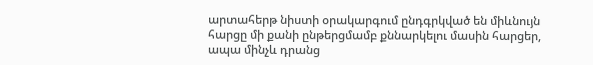արտահերթ նիստի օրակարգում ընդգրկված են միևնույն հարցը մի քանի ընթերցմամբ քննարկելու մասին հարցեր, ապա մինչև դրանց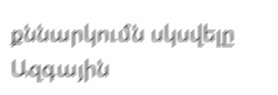քննարկումն սկսվելը Ազգային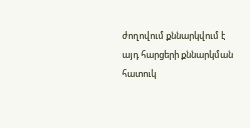ժողովում քննարկվում է այդ հարցերի քննարկման հատուկ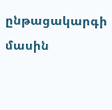ընթացակարգի մասին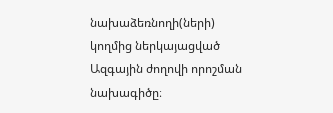նախաձեռնողի(ների) կողմից ներկայացված Ազգային ժողովի որոշման նախագիծը։